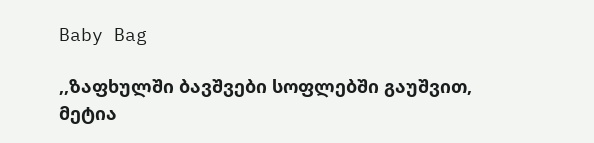Baby Bag

,,ზაფხულში ბავშვები სოფლებში გაუშვით, მეტია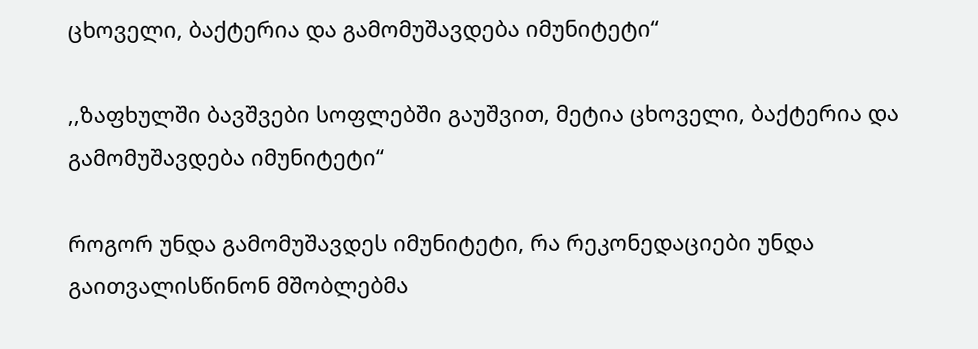ცხოველი, ბაქტერია და გამომუშავდება იმუნიტეტი“

,,ზაფხულში ბავშვები სოფლებში გაუშვით, მეტია ცხოველი, ბაქტერია და გამომუშავდება იმუნიტეტი“

როგორ უნდა გამომუშავდეს იმუნიტეტი, რა რეკონედაციები უნდა გაითვალისწინონ მშობლებმა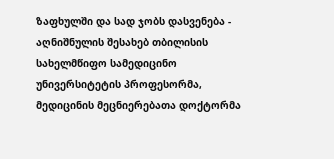ზაფხულში და სად ჯობს დასვენება - აღნიშნულის შესახებ თბილისის სახელმწიფო სამედიცინო უნივერსიტეტის პროფესორმა, მედიცინის მეცნიერებათა დოქტორმა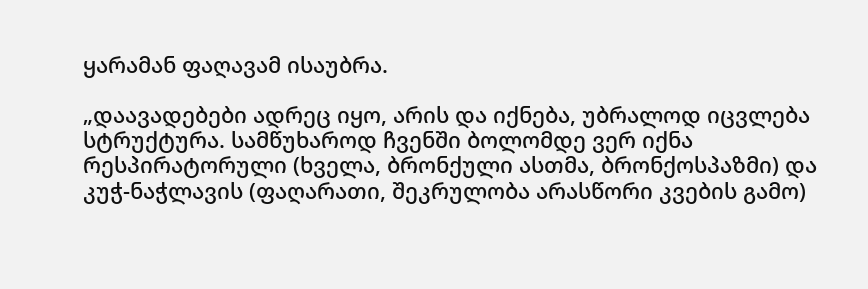ყარამან ფაღავამ ისაუბრა.

„დაავადებები ადრეც იყო, არის და იქნება, უბრალოდ იცვლება სტრუქტურა. სამწუხაროდ ჩვენში ბოლომდე ვერ იქნა რესპირატორული (ხველა, ბრონქული ასთმა, ბრონქოსპაზმი) და კუჭ-ნაჭლავის (ფაღარათი, შეკრულობა არასწორი კვების გამო)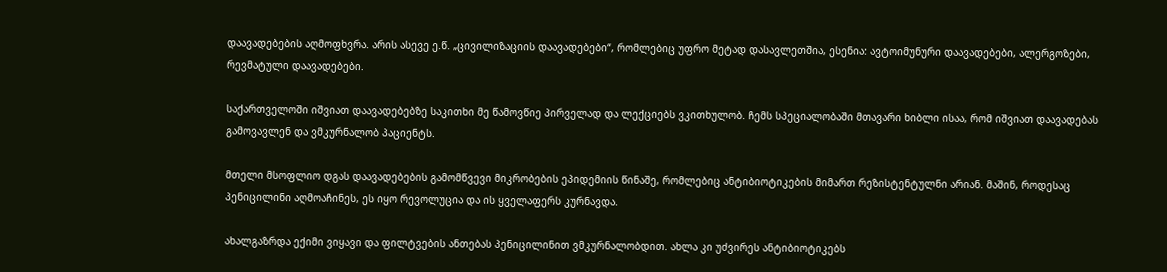დაავადებების აღმოფხვრა. არის ასევე ე.წ. „ცივილიზაციის დაავადებები“, რომლებიც უფრო მეტად დასავლეთშია, ესენია: ავტოიმუნური დაავადებები, ალერგოზები, რევმატული დაავადებები.

საქართველოში იშვიათ დაავადებებზე საკითხი მე წამოვწიე პირველად და ლექციებს ვკითხულობ. ჩემს სპეციალობაში მთავარი ხიბლი ისაა, რომ იშვიათ დაავადებას გამოვავლენ და ვმკურნალობ პაციენტს.

მთელი მსოფლიო დგას დაავადებების გამომწვევი მიკრობების ეპიდემიის წინაშე, რომლებიც ანტიბიოტიკების მიმართ რეზისტენტულნი არიან. მაშინ, როდესაც პენიცილინი აღმოაჩინეს, ეს იყო რევოლუცია და ის ყველაფერს კურნავდა.

ახალგაზრდა ექიმი ვიყავი და ფილტვების ანთებას პენიცილინით ვმკურნალობდით. ახლა კი უძვირეს ანტიბიოტიკებს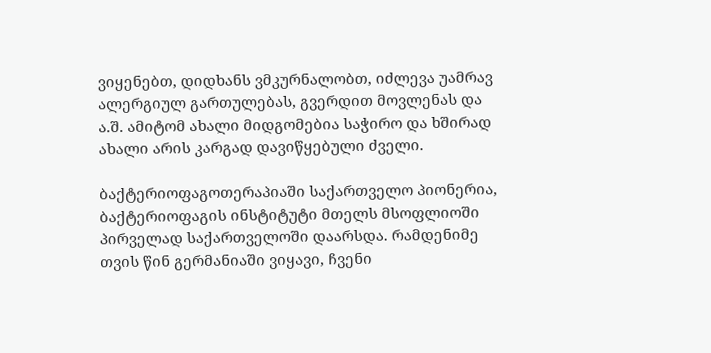ვიყენებთ, დიდხანს ვმკურნალობთ, იძლევა უამრავ ალერგიულ გართულებას, გვერდით მოვლენას და ა.შ. ამიტომ ახალი მიდგომებია საჭირო და ხშირად ახალი არის კარგად დავიწყებული ძველი.

ბაქტერიოფაგოთერაპიაში საქართველო პიონერია, ბაქტერიოფაგის ინსტიტუტი მთელს მსოფლიოში პირველად საქართველოში დაარსდა. რამდენიმე თვის წინ გერმანიაში ვიყავი, ჩვენი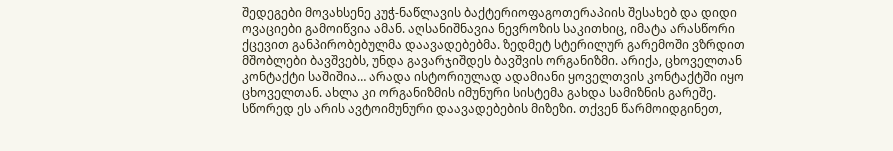შედეგები მოვახსენე კუჭ-ნაწლავის ბაქტერიოფაგოთერაპიის შესახებ და დიდი ოვაციები გამოიწვია ამან. აღსანიშნავია ნევროზის საკითხიც, იმატა არასწორი ქცევით განპირობებულმა დაავადებებმა. ზედმეტ სტერილურ გარემოში ვზრდით მშობლები ბავშვებს, უნდა გავარჯიშდეს ბავშვის ორგანიზმი. არიქა, ცხოველთან კონტაქტი საშიშია… არადა ისტორიულად ადამიანი ყოველთვის კონტაქტში იყო ცხოველთან. ახლა კი ორგანიზმის იმუნური სისტემა გახდა სამიზნის გარეშე. სწორედ ეს არის ავტოიმუნური დაავადებების მიზეზი. თქვენ წარმოიდგინეთ,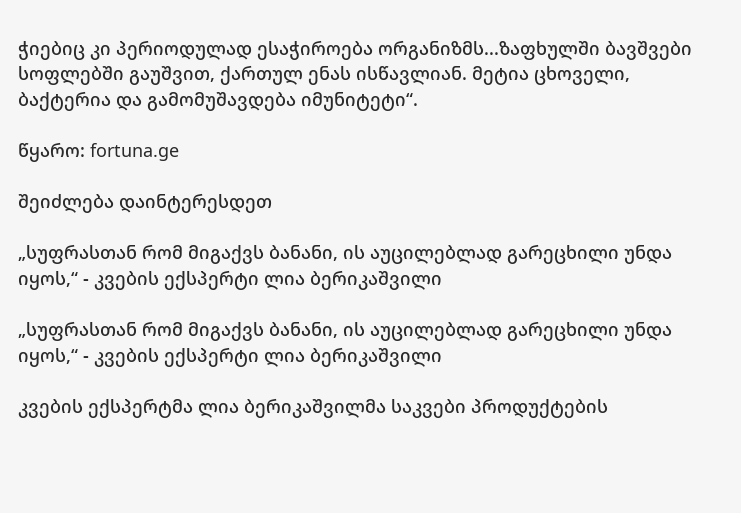ჭიებიც კი პერიოდულად ესაჭიროება ორგანიზმს...ზაფხულში ბავშვები სოფლებში გაუშვით, ქართულ ენას ისწავლიან. მეტია ცხოველი, ბაქტერია და გამომუშავდება იმუნიტეტი“.

წყარო: fortuna.ge

შეიძლება დაინტერესდეთ

„სუფრასთან რომ მიგაქვს ბანანი, ის აუცილებლად გარეცხილი უნდა იყოს,“ - კვების ექსპერტი ლია ბერიკაშვილი

„სუფრასთან რომ მიგაქვს ბანანი, ის აუცილებლად გარეცხილი უნდა იყოს,“ - კვების ექსპერტი ლია ბერიკაშვილი

კვების ექსპერტმა ლია ბერიკაშვილმა საკვები პროდუქტების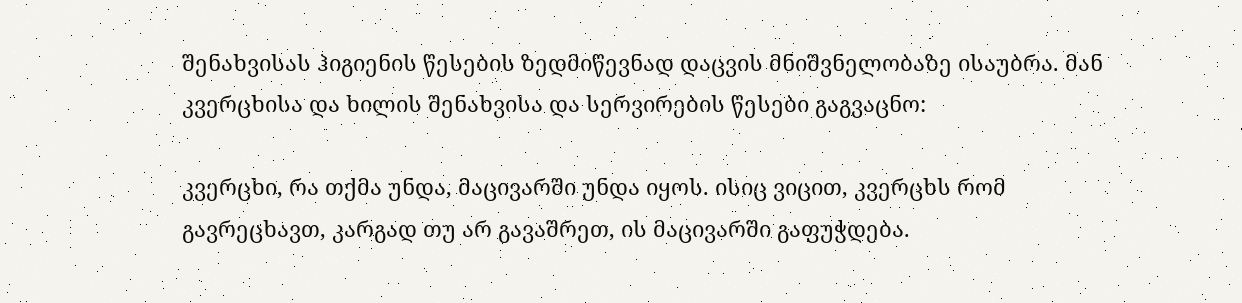შენახვისას ჰიგიენის წესების ზედმიწევნად დაცვის მნიშვნელობაზე ისაუბრა. მან კვერცხისა და ხილის შენახვისა და სერვირების წესები გაგვაცნო:

კვერცხი, რა თქმა უნდა, მაცივარში უნდა იყოს. ისიც ვიცით, კვერცხს რომ გავრეცხავთ, კარგად თუ არ გავაშრეთ, ის მაცივარში გაფუჭდება.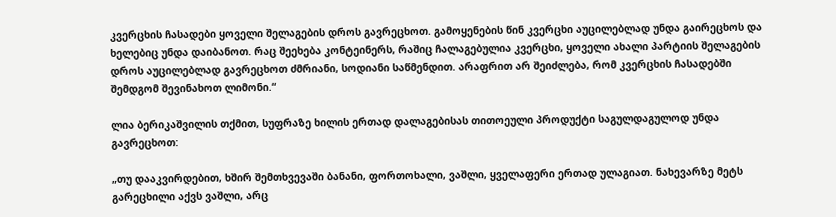კვერცხის ჩასადები ყოველი შელაგების დროს გავრეცხოთ. გამოყენების წინ კვერცხი აუცილებლად უნდა გაირეცხოს და ხელებიც უნდა დაიბანოთ. რაც შეეხება კონტეინერს, რაშიც ჩალაგებულია კვერცხი, ყოველი ახალი პარტიის შელაგების დროს აუცილებლად გავრეცხოთ ძმრიანი, სოდიანი საწმენდით. არაფრით არ შეიძლება, რომ კვერცხის ჩასადებში შემდგომ შევინახოთ ლიმონი.“

ლია ბერიკაშვილის თქმით, სუფრაზე ხილის ერთად დალაგებისას თითოეული პროდუქტი საგულდაგულოდ უნდა გავრეცხოთ:

„თუ დააკვირდებით, ხშირ შემთხვევაში ბანანი, ფორთოხალი, ვაშლი, ყველაფერი ერთად ულაგიათ. ნახევარზე მეტს გარეცხილი აქვს ვაშლი, არც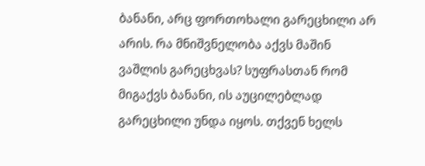ბანანი, არც ფორთოხალი გარეცხილი არ არის. რა მნიშვნელობა აქვს მაშინ ვაშლის გარეცხვას? სუფრასთან რომ მიგაქვს ბანანი, ის აუცილებლად გარეცხილი უნდა იყოს. თქვენ ხელს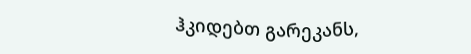ჰკიდებთ გარეკანს,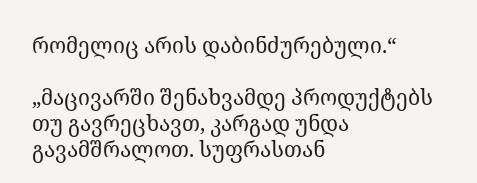რომელიც არის დაბინძურებული.“

„მაცივარში შენახვამდე პროდუქტებს თუ გავრეცხავთ, კარგად უნდა გავამშრალოთ. სუფრასთან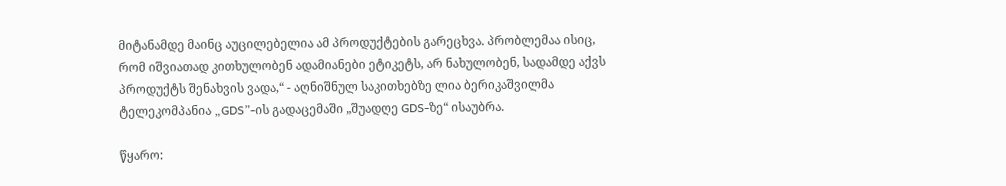მიტანამდე მაინც აუცილებელია ამ პროდუქტების გარეცხვა. პრობლემაა ისიც, რომ იშვიათად კითხულობენ ადამიანები ეტიკეტს, არ ნახულობენ, სადამდე აქვს პროდუქტს შენახვის ვადა,“ - აღნიშნულ საკითხებზე ლია ბერიკაშვილმა ტელეკომპანია „GDS”-ის გადაცემაში „შუადღე GDS-ზე“ ისაუბრა.

წყარო: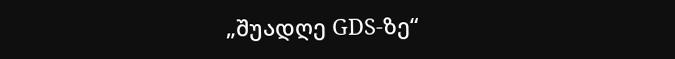„შუადღე GDS-ზე“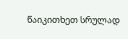წაიკითხეთ სრულად